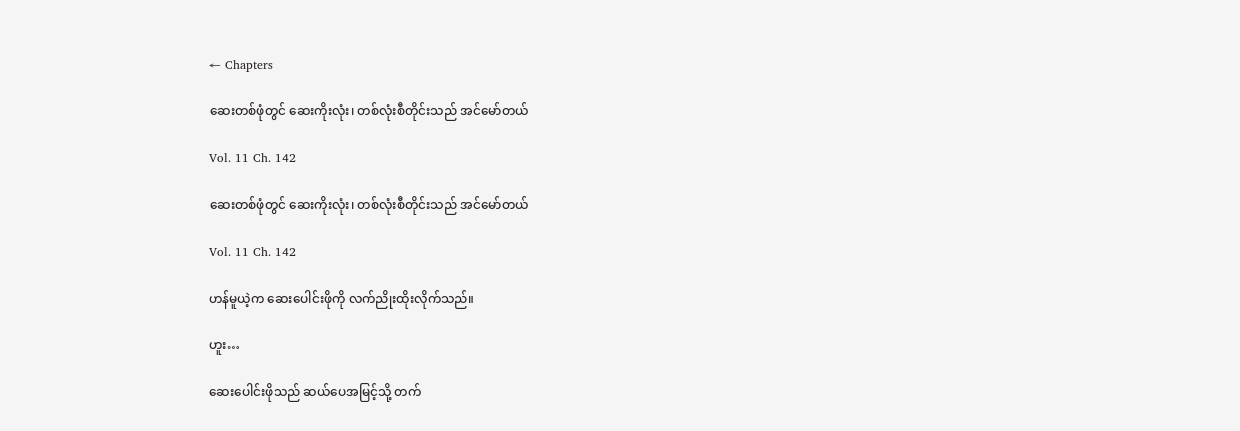← Chapters

ဆေးတစ်ဖုံတွင် ဆေးကိုးလုံး၊ တစ်လုံးစီတိုင်းသည် အင်မော်တယ်

Vol. 11 Ch. 142

ဆေးတစ်ဖုံတွင် ဆေးကိုးလုံး၊ တစ်လုံးစီတိုင်းသည် အင်မော်တယ်

Vol. 11 Ch. 142

ဟန်မူယဲ့က ဆေးပေါင်းဖိုကို လက်ညိုးထိုးလိုက်သည်။

ဟူး…

ဆေးပေါင်းဖိုသည် ဆယ်ပေအမြင့်သို့ တက်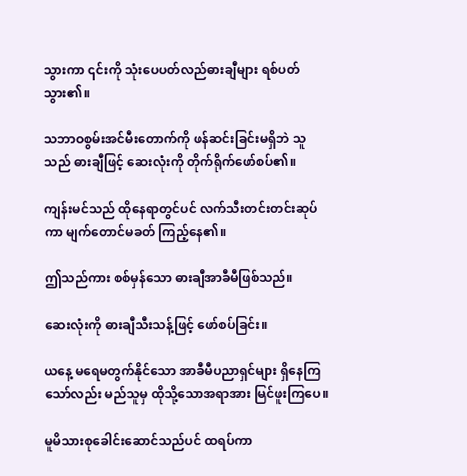သွားကာ ၎င်းကို သုံးပေပတ်လည်ဓားချီများ ရစ်ပတ်သွား၏။

သဘာဝစွမ်းအင်မီးတောက်ကို ဖန်ဆင်းခြင်းမရှိဘဲ သူသည် ဓားချီဖြင့် ဆေးလုံးကို တိုက်ရိုက်ဖော်စပ်၏။

ကျန်းမင်သည် ထိုနေရာတွင်ပင် လက်သီးတင်းတင်းဆုပ်ကာ မျက်တောင်မခတ် ကြည့်နေ၏။

ဤသည်ကား စစ်မှန်သော ဓားချီအာခီမီဖြစ်သည်။

ဆေးလုံးကို ဓားချီသီးသန့်ဖြင့် ဖော်စပ်ခြင်း။

ယနေ့ မရေမတွက်နိုင်သော အာခီမီပညာရှင်များ ရှိနေကြသော်လည်း မည်သူမှ ထိုသို့သောအရာအား မြင်ဖူးကြပေ။

မူမိသားစုခေါင်းဆောင်သည်ပင် ထရပ်ကာ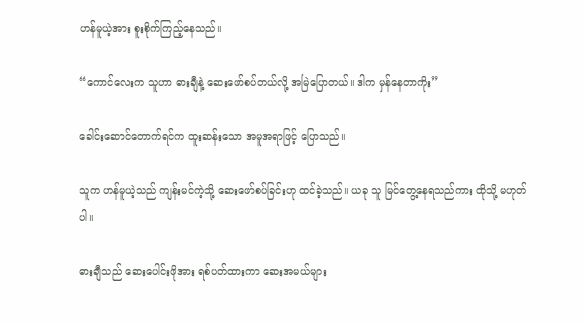ဟန်မူယဲ့အား စူးစိုက်ကြည့်နေသည်။

“ကောင်လေးက သူဟာ ဓားချီနဲ့ ဆေးဖော်စပ်တယ်လို့ အမြဲပြောတယ်။ ဒါက မှန်နေတာကိုး”

ခေါင်းဆောင်တောက်ရင်က ထူးဆန်းသော အမူအရာဖြင့် ပြောသည်။

သူက ဟန်မူယဲ့သည် ကျန်းမင်ကဲ့သို့ ဆေးဖော်စပ်ခြင်းဟု ထင်ခဲ့သည်။ ယခု သူ မြင်တွေ့နေရသည်ကား ထိုသို့ မဟုတ်ပါ။

ဓားချီသည် ဆေးပေါင်းဖိုအား ရစ်ပတ်ထားကာ ဆေးအမယ်များ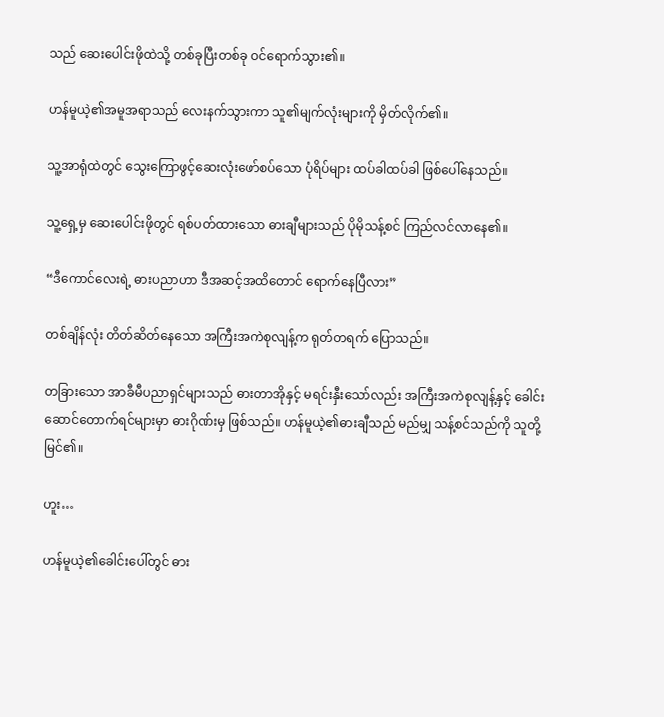သည် ဆေးပေါင်းဖိုထဲသို့ တစ်ခုပြီးတစ်ခု ဝင်ရောက်သွား၏။

ဟန်မူယဲ့၏အမူအရာသည် လေးနက်သွားကာ သူ၏မျက်လုံးများကို မှိတ်လိုက်၏။

သူ့အာရုံထဲတွင် သွေးကြောဖွင့်ဆေးလုံးဖော်စပ်သော ပုံရိပ်များ ထပ်ခါထပ်ခါ ဖြစ်ပေါ်နေသည်။

သူ့ရှေ့မှ ဆေးပေါင်းဖိုတွင် ရစ်ပတ်ထားသော ဓားချီများသည် ပိုမိုသန့်စင် ကြည်လင်လာနေ၏။

“ဒီကောင်လေးရဲ့ ဓားပညာဟာ ဒီအဆင့်အထိတောင် ရောက်နေပြီလား”

တစ်ချိန်လုံး တိတ်ဆိတ်နေသော အကြီးအကဲစုလျန့်က ရုတ်တရက် ပြောသည်။

တခြားသော အာခီမီပညာရှင်များသည် ဓားတာအိုနှင့် မရင်းနှီးသော်လည်း အကြီးအကဲစုလျန့်နှင့် ခေါင်းဆောင်တောက်ရင်များမှာ ဓားဂိုဏ်းမှ ဖြစ်သည်။ ဟန်မူယဲ့၏ဓားချီသည် မည်မျှ သန့်စင်သည်ကို သူတို့ မြင်၏။

ဟူး…

ဟန်မူယဲ့၏ခေါင်းပေါ်တွင် ဓား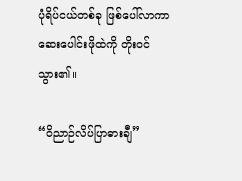ပုံရိပ်ငယ်တစ်ခု ဖြစ်ပေါ်လာကာ ဆေးပေါင်းဖိုထဲကို တိုးဝင်သွား၏။

“ဝိညာဉ်လိပ်ပြာဓားချီ”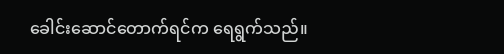ခေါင်းဆောင်တောက်ရင်က ရေရွက်သည်။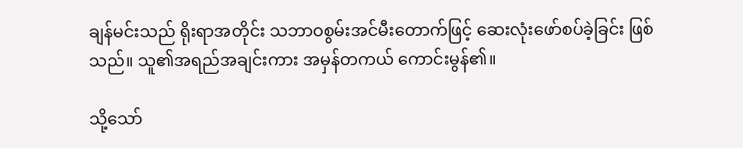ချန်မင်းသည် ရိုးရာအတိုင်း သဘာဝစွမ်းအင်မီးတောက်ဖြင့် ဆေးလုံးဖော်စပ်ခဲ့ခြင်း ဖြစ်သည်။ သူ၏အရည်အချင်းကား အမှန်တကယ် ကောင်းမွန်၏။

သို့သော်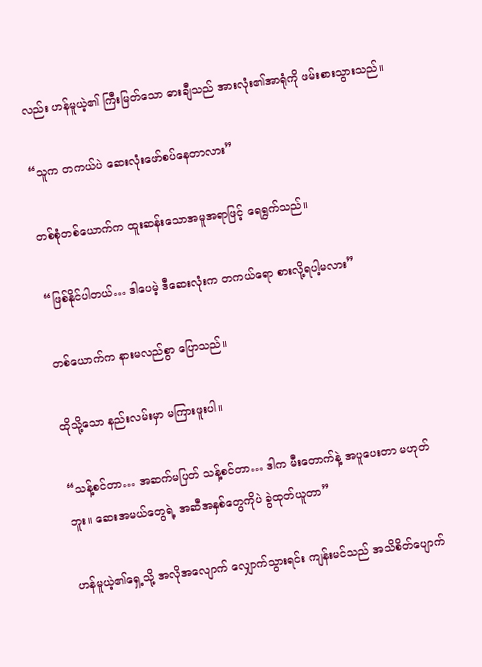လည်း ဟန်မူယဲ့၏ ကြီးမြတ်သော ဓားချီသည် အားလုံး၏အာရုံကို ဖမ်းစားသွားသည်။

“သူက တကယ်ပဲ ဆေးလုံးဖော်စပ်နေတာလား”

တစ်စုံတစ်ယောက်က ထူးဆန်းသောအမူအရာဖြင့် ရေရွက်သည်။

“ဖြစ်နိုင်ပါတယ်… ဒါပေမဲ့ ဒီဆေးလုံးက တကယ်ရော စားလို့ရပါ့မလား”

တစ်ယောက်က နားမလည်စွာ ပြောသည်။

ထိုသို့သော နည်းလမ်းမှာ မကြားဖူးပါ။

“သန့်စင်တာ… အဆက်မပြတ် သန့်စင်တာ… ဒါက မီးတောက်နဲ့ အပူပေးတာ မဟုတ်ဘူး။ ဆေးအမယ်တွေရဲ့ အဆီအနှစ်တွေကိုပဲ ခွဲထုတ်ယူတာ”

ဟန်မူယဲ့၏ရှေ့သို့ အလိုအလျောက် လျှောက်သွားရင်း ကျန်းမင်သည် အသိစိတ်ပျောက်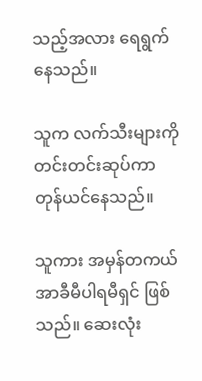သည့်အလား ရေရွက်နေသည်။

သူက လက်သီးများကို တင်းတင်းဆုပ်ကာ တုန်ယင်နေသည်။

သူကား အမှန်တကယ် အာခီမီပါရမီရှင် ဖြစ်သည်။ ဆေးလုံး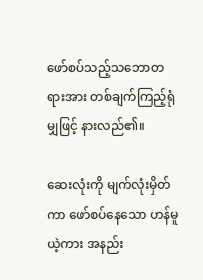ဖော်စပ်သည့်သဘောတရားအား တစ်ချက်ကြည့်ရုံမျှဖြင့် နားလည်၏။

ဆေးလုံးကို မျက်လုံးမှိတ်ကာ ဖော်စပ်နေသော ဟန်မူယဲ့ကား အနည်း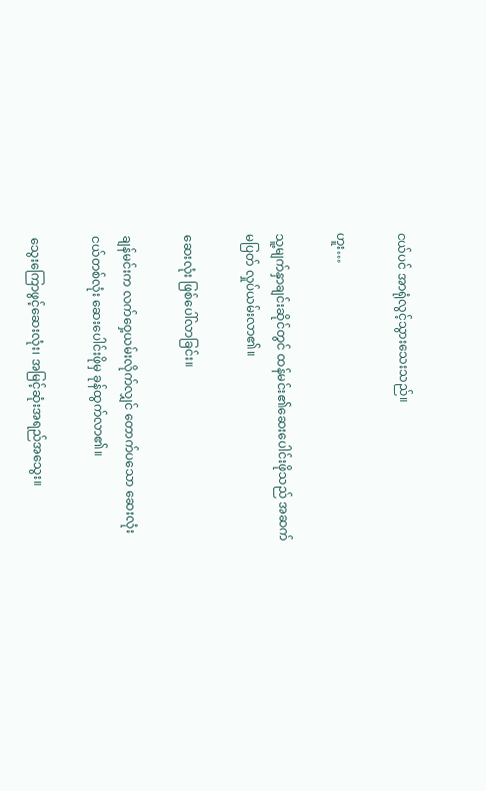ငယ်ပင် အာရုံလွင့်သွားသေးသည်။

ဟူး…

သူ့မျက်နှာချင်းဆိုင်တွင် ထန်မင်း၏ဆေးပေါင်းဖိုသည် အဆက်မပြတ် လှုပ်ယမ်းလာ၏။

ဆေးလုံး ဖြစ်ပေါ်လာခြင်း။

ချန်မင်းက လက်ဝှေ့ယမ်းလိုက်လျှင် တောက်ပသော ဆေးလုံးငယ်တစ်လုံး ဆေးပေါင်းဖိုမှ ခုန်ထွက်လာ၏။

သွေးကြောဖွင့်ဆေးလုံး၊ အမြင့်ဆုံးအရည်အသွေး။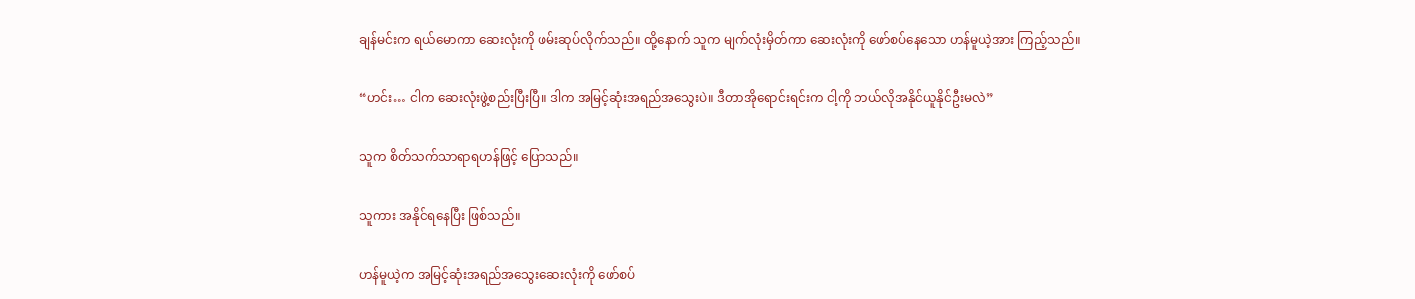ချန်မင်းက ရယ်မောကာ ဆေးလုံးကို ဖမ်းဆုပ်လိုက်သည်။ ထို့နောက် သူက မျက်လုံးမှိတ်ကာ ဆေးလုံးကို ဖော်စပ်နေသော ဟန်မူယဲ့အား ကြည့်သည်။

“ဟင်း… ငါက ဆေးလုံးဖွဲ့စည်းပြီးပြီ။ ဒါက အမြင့်ဆုံးအရည်အသွေးပဲ။ ဒီတာအိုရောင်းရင်းက ငါ့ကို ဘယ်လိုအနိုင်ယူနိုင်ဦးမလဲ”

သူက စိတ်သက်သာရာရဟန်ဖြင့် ပြောသည်။

သူကား အနိုင်ရနေပြီး ဖြစ်သည်။

ဟန်မူယဲ့က အမြင့်ဆုံးအရည်အသွေးဆေးလုံးကို ဖော်စပ်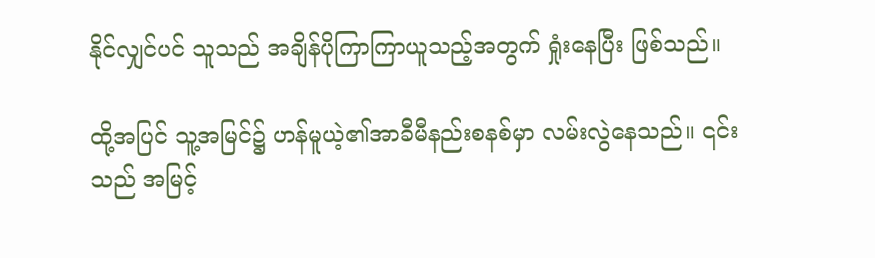နိုင်လျှင်ပင် သူသည် အချိန်ပိုကြာကြာယူသည့်အတွက် ရှုံးနေပြီး ဖြစ်သည်။

ထို့အပြင် သူ့အမြင်၌ ဟန်မူယဲ့၏အာခီမီနည်းစနစ်မှာ လမ်းလွဲနေသည်။ ၎င်းသည် အမြင့်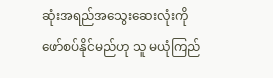ဆုံးအရည်အသွေးဆေးလုံးကို ဖော်စပ်နိုင်မည်ဟု သူ မယုံကြည်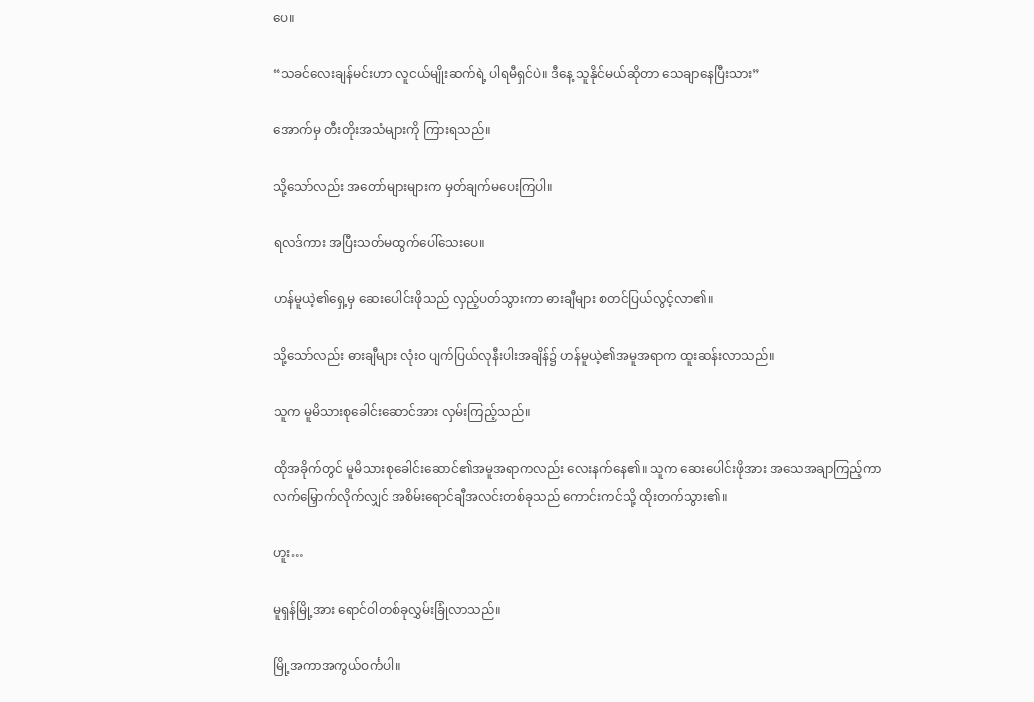ပေ။

“သခင်လေးချန်မင်းဟာ လူငယ်မျိုးဆက်ရဲ့ ပါရမီရှင်ပဲ။ ဒီနေ့ သူနိုင်မယ်ဆိုတာ သေချာနေပြီးသား”

အောက်မှ တီးတိုးအသံများကို ကြားရသည်။

သို့သော်လည်း အတော်များများက မှတ်ချက်မပေးကြပါ။

ရလဒ်ကား အပြီးသတ်မထွက်ပေါ်သေးပေ။

ဟန်မူယဲ့၏ရှေ့မှ ဆေးပေါင်းဖိုသည် လှည့်ပတ်သွားကာ ဓားချီများ စတင်ပြယ်လွင့်လာ၏။

သို့သော်လည်း ဓားချီများ လုံးဝ ပျက်ပြယ်လုနီးပါးအချိန်၌ ဟန်မူယဲ့၏အမူအရာက ထူးဆန်းလာသည်။

သူက မူမိသားစုခေါင်းဆောင်အား လှမ်းကြည့်သည်။

ထိုအခိုက်တွင် မူမိသားစုခေါင်းဆောင်၏အမူအရာကလည်း လေးနက်နေ၏။ သူက ဆေးပေါင်းဖိုအား အသေအချာကြည့်ကာ လက်မြှောက်လိုက်လျှင် အစိမ်းရောင်ချီအလင်းတစ်ခုသည် ကောင်းကင်သို့ ထိုးတက်သွား၏။

ဟူး…

မူရှန်မြို့အား ရောင်ဝါတစ်ခုလွှမ်းခြုံလာသည်။

မြို့အကာအကွယ်ဝင်္ကပါ။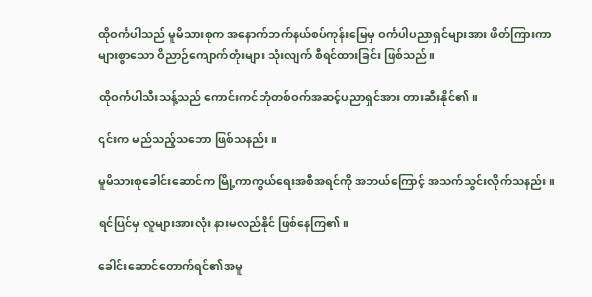ထိုဝင်္ကပါသည် မူမိသားစုက အနောက်ဘက်နယ်စပ်ကုန်းမြေမှ ဝင်္ကပါပညာရှင်များအား ဖိတ်ကြားကာ များစွာသော ဝိညာဉ်ကျောက်တုံးများ သုံးလျက် စီရင်ထားခြင်း ဖြစ်သည်။

ထိုဝင်္ကပါသီးသန့်သည် ကောင်းကင်ဘုံတစ်ဝက်အဆင့်ပညာရှင်အား တားဆီးနိုင်၏။

၎င်းက မည်သည့်သဘော ဖြစ်သနည်း။

မူမိသားစုခေါင်းဆောင်က မြို့ကာကွယ်ရေးအစီအရင်ကို အဘယ်ကြောင့် အသက်သွင်းလိုက်သနည်း။

ရင်ပြင်မှ လူများအားလုံး နားမလည်နိုင် ဖြစ်နေကြ၏။

ခေါင်းဆောင်တောက်ရင်၏အမူ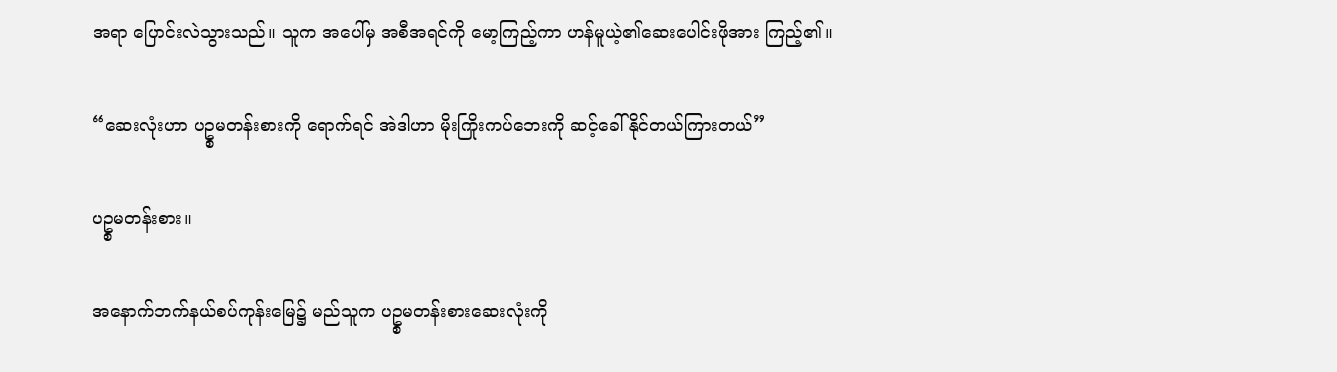အရာ ပြောင်းလဲသွားသည်။ သူက အပေါ်မှ အစီအရင်ကို မော့ကြည့်ကာ ဟန်မူယဲ့၏ဆေးပေါင်းဖိုအား ကြည့်၏။

“ဆေးလုံးဟာ ပဥ္စမတန်းစားကို ရောက်ရင် အဲဒါဟာ မိုးကြိုးကပ်ဘေးကို ဆင့်ခေါ်နိုင်တယ်ကြားတယ်”

ပဥ္စမတန်းစား။

အနောက်ဘက်နယ်စပ်ကုန်းမြေ၌ မည်သူက ပဥ္စမတန်းစားဆေးလုံးကို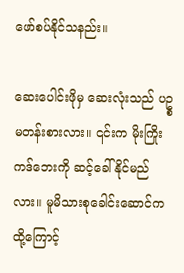ဖော်စပ်နိုင်သနည်း။

ဆေးပေါင်းဖိုမှ ဆေးလုံးသည် ပဥ္စမတန်းစားလား။ ၎င်းက မိုးကြိုးကဒ်ဘေးကို ဆင့်ခေါ်နိုင်မည်လား။ မူမိသားစုခေါင်းဆောင်က ထို့ကြောင့်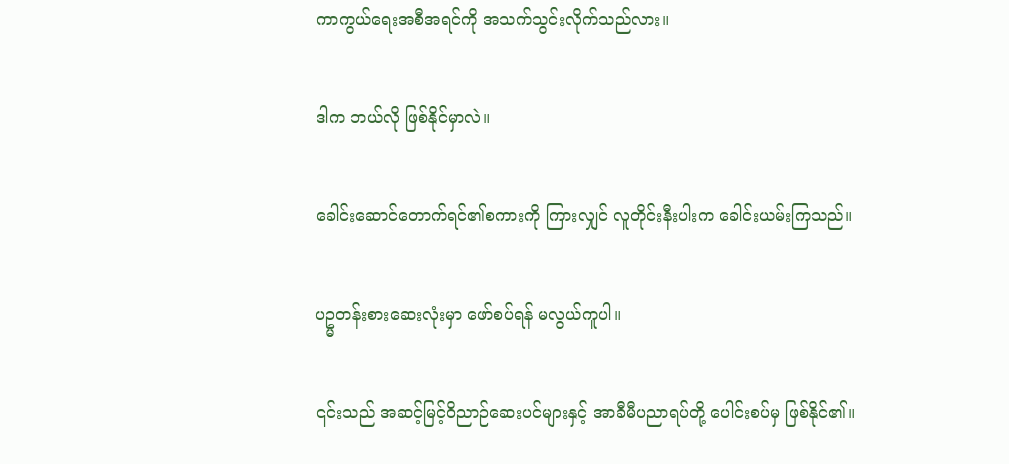ကာကွယ်ရေးအစီအရင်ကို အသက်သွင်းလိုက်သည်လား။

ဒါက ဘယ်လို ဖြစ်နိုင်မှာလဲ။

ခေါင်းဆောင်တောက်ရင်၏စကားကို ကြားလျှင် လူတိုင်းနီးပါးက ခေါင်းယမ်းကြသည်။

ပဥ္မတန်းစားဆေးလုံးမှာ ဖော်စပ်ရန် မလွယ်ကူပါ။

၎င်းသည် အဆင့်မြင့်ဝိညာဉ်ဆေးပင်များနှင့် အာခီမီပညာရပ်တို့ ပေါင်းစပ်မှ ဖြစ်နိုင်၏။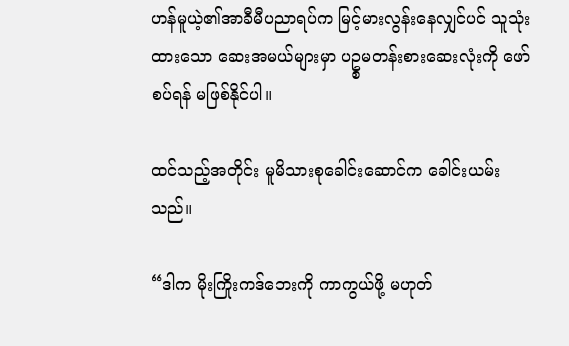ဟန်မူယဲ့၏အာခီမီပညာရပ်က မြင့်မားလွန်းနေလျှင်ပင် သူသုံးထားသော ဆေးအမယ်များမှာ ပဥ္စမတန်းစားဆေးလုံးကို ဖော်စပ်ရန် မဖြစ်နိုင်ပါ။

ထင်သည့်အတိုင်း မူမိသားစုခေါင်းဆောင်က ခေါင်းယမ်းသည်။

“ဒါက မိုးကြိုးကဒ်ဘေးကို ကာကွယ်ဖို့ မဟုတ်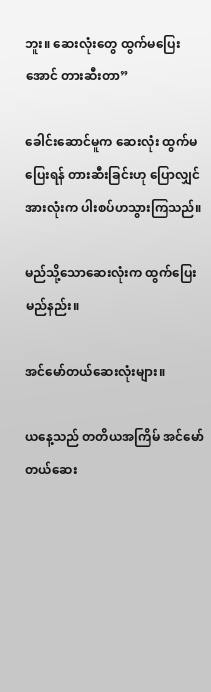ဘူး။ ဆေးလုံးတွေ ထွက်မပြေးအောင် တားဆီးတာ”

ခေါင်းဆောင်မူက ဆေးလုံး ထွက်မပြေးရန် တားဆီးခြင်းဟု ပြောလျှင် အားလုံးက ပါးစပ်ဟသွားကြသည်။

မည်သို့သောဆေးလုံးက ထွက်ပြေးမည်နည်း။

အင်မော်တယ်ဆေးလုံးများ။

ယနေ့သည် တတိယအကြိမ် အင်မော်တယ်ဆေး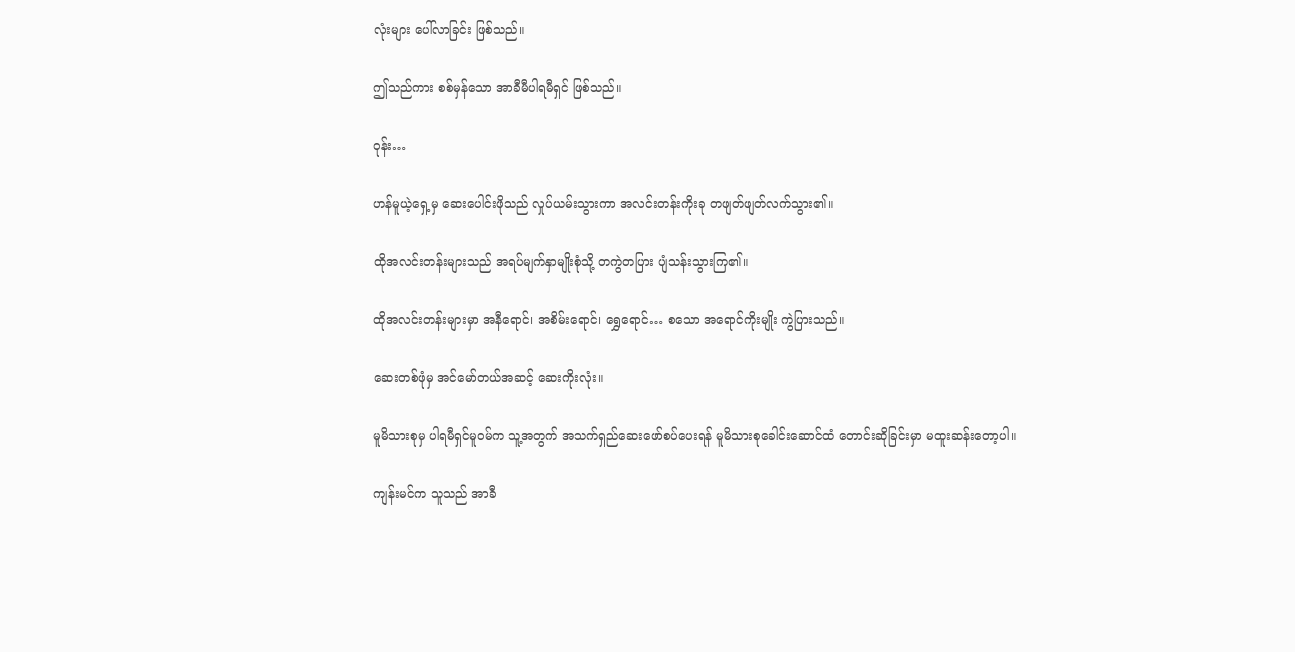လုံးများ ပေါ်လာခြင်း ဖြစ်သည်။

ဤသည်ကား စစ်မှန်သော အာခီမီပါရမီရှင် ဖြစ်သည်။

ဝုန်း…

ဟန်မူယဲ့ရှေ့မှ ဆေးပေါင်းဖိုသည် လှုပ်ယမ်းသွားကာ အလင်းတန်းကိုးခု တဖျတ်ဖျတ်လက်သွား၏။

ထိုအလင်းတန်းများသည် အရပ်မျက်နှာမျိုးစုံသို့ တကွဲတပြား ပျံသန်းသွားကြ၏။

ထိုအလင်းတန်းများမှာ အနီရောင်၊ အစိမ်းရောင်၊ ရွှေရောင်… စသော အရောင်ကိုးမျိုး ကွဲပြားသည်။

ဆေးတစ်ဖုံမှ အင်မော်တယ်အဆင့် ဆေးကိုးလုံး။

မူမိသားစုမှ ပါရမီရှင်မူဝမ်က သူ့အတွက် အသက်ရှည်ဆေးဖော်စပ်ပေးရန် မူမိသားစုခေါင်းဆောင်ထံ တောင်းဆိုခြင်းမှာ မထူးဆန်းတော့ပါ။

ကျန်းမင်က သူသည် အာခီ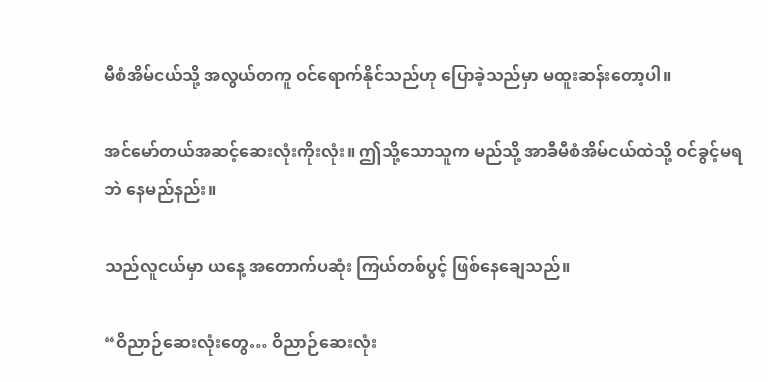မီစံအိမ်ငယ်သို့ အလွယ်တကူ ဝင်ရောက်နိုင်သည်ဟု ပြောခဲ့သည်မှာ မထူးဆန်းတော့ပါ။

အင်မော်တယ်အဆင့်ဆေးလုံးကိုးလုံး။ ဤသို့သောသူက မည်သို့ အာခီမီစံအိမ်ငယ်ထဲသို့ ဝင်ခွင့်မရဘဲ နေမည်နည်း။

သည်လူငယ်မှာ ယနေ့ အတောက်ပဆုံး ကြယ်တစ်ပွင့် ဖြစ်နေချေသည်။

“ဝိညာဉ်ဆေးလုံးတွေ… ဝိညာဉ်ဆေးလုံး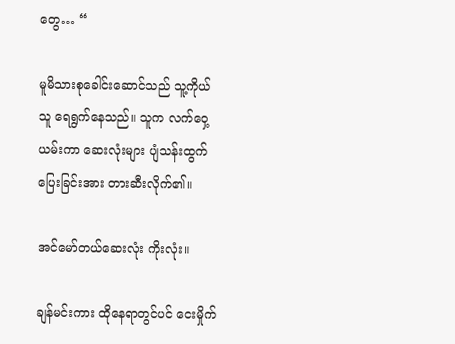တွေ… “

မူမိသားစုခေါင်းဆောင်သည် သူ့ကိုယ်သူ ရေရွက်နေသည်။ သူက လက်ဝှေ့ယမ်းကာ ဆေးလုံးများ ပျံသန်းထွက်ပြေးခြင်းအား တားဆီးလိုက်၏။

အင်မော်တယ်ဆေးလုံး ကိုးလုံး။

ချန်မင်းကား ထိုနေရာတွင်ပင် ငေးမှိုက်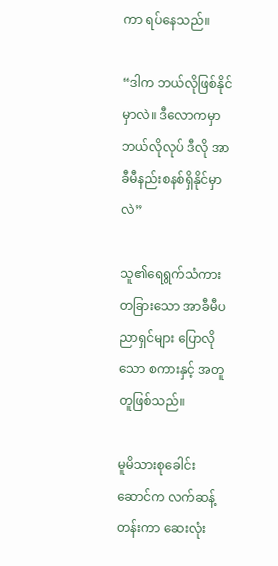ကာ ရပ်နေသည်။

“ဒါက ဘယ်လိုဖြစ်နိုင်မှာလဲ။ ဒီလောကမှာ ဘယ်လိုလုပ် ဒီလို အာခီမီနည်းစနစ်ရှိနိုင်မှာလဲ”

သူ၏ရေရွက်သံကား တခြားသော အာခီမီပညာရှင်များ ပြောလိုသော စကားနှင့် အတူတူဖြစ်သည်။

မူမိသားစုခေါင်းဆောင်က လက်ဆန့်တန်းကာ ဆေးလုံး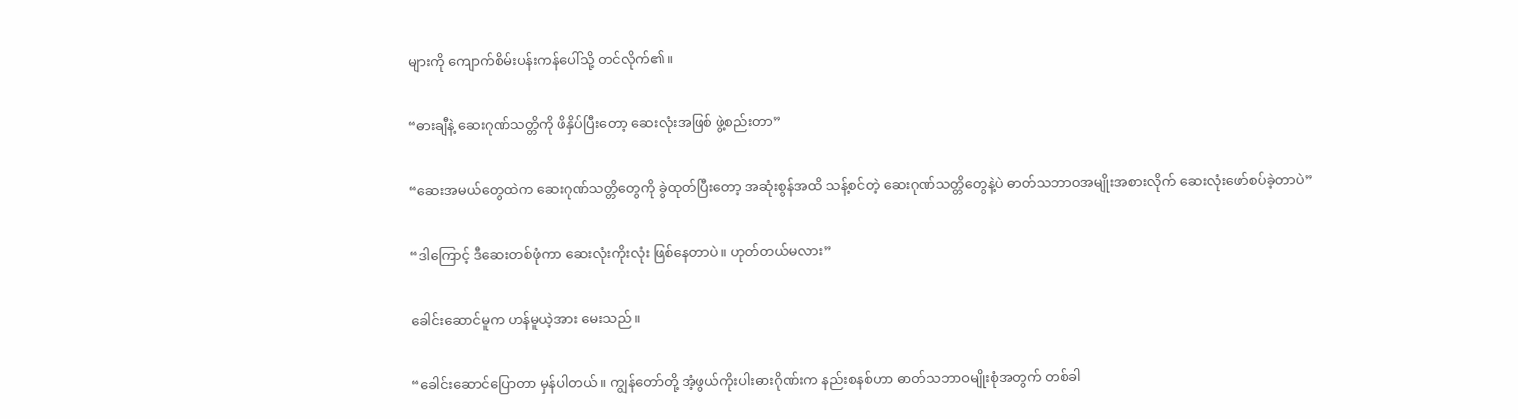များကို ကျောက်စိမ်းပန်းကန်ပေါ်သို့ တင်လိုက်၏။

“ဓားချီနဲ့ ဆေးဂုဏ်သတ္တိကို ဖိနှိပ်ပြီးတော့ ဆေးလုံးအဖြစ် ဖွဲ့စည်းတာ”

“ဆေးအမယ်တွေထဲက ဆေးဂုဏ်သတ္တိတွေကို ခွဲထုတ်ပြီးတော့ အဆုံးစွန်အထိ သန့်စင်တဲ့ ဆေးဂုဏ်သတ္တိတွေနဲ့ပဲ ဓာတ်သဘာဝအမျိုးအစားလိုက် ဆေးလုံးဖော်စပ်ခဲ့တာပဲ”

“ဒါကြောင့် ဒီဆေးတစ်ဖုံကာ ဆေးလုံးကိုးလုံး ဖြစ်နေတာပဲ။ ဟုတ်တယ်မလား”

ခေါင်းဆောင်မူက ဟန်မူယဲ့အား မေးသည်။

“ခေါင်းဆောင်ပြောတာ မှန်ပါတယ်။ ကျွန်တော်တို့ အံ့ဖွယ်ကိုးပါးဓားဂိုဏ်းက နည်းစနစ်ဟာ ဓာတ်သဘာဝမျိုးစုံအတွက် တစ်ခါ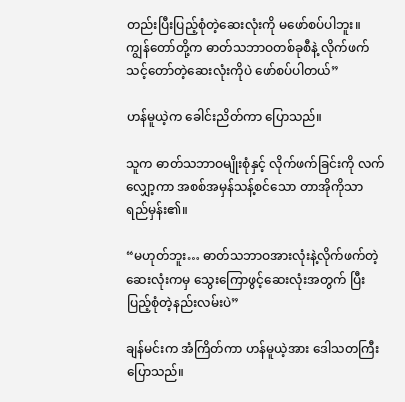တည်းပြီးပြည့်စုံတဲ့ဆေးလုံးကို မဖော်စပ်ပါဘူး။ ကျွန်တော်တို့က ဓာတ်သဘာဝတစ်ခုစီနဲ့ လိုက်ဖက် သင့်တော်တဲ့ဆေးလုံးကိုပဲ ဖော်စပ်ပါတယ်”

ဟန်မူယဲ့က ခေါင်းညိတ်ကာ ပြောသည်။

သူက ဓာတ်သဘာဝမျိုးစုံနှင့် လိုက်ဖက်ခြင်းကို လက်လျှော့ကာ အစစ်အမှန်သန့်စင်သော တာအိုကိုသာ ရည်မှန်း၏။

“မဟုတ်ဘူး… ဓာတ်သဘာဝအားလုံးနဲ့လိုက်ဖက်တဲ့ဆေးလုံးကမှ သွေးကြောဖွင့်ဆေးလုံးအတွက် ပြီးပြည့်စုံတဲ့နည်းလမ်းပဲ”

ချန်မင်းက အံကြိတ်ကာ ဟန်မူယဲ့အား ဒေါသတကြီး ပြောသည်။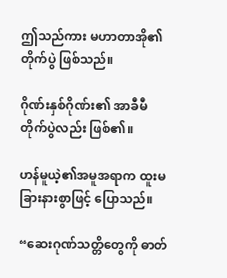ဤသည်ကား မဟာတာအို၏တိုက်ပွဲ ဖြစ်သည်။

ဂိုဏ်းနှစ်ဂိုဏ်း၏ အာခီမီတိုက်ပွဲလည်း ဖြစ်၏။

ဟန်မူယဲ့၏အမူအရာက ထူးမခြားနားစွာဖြင့် ပြောသည်။

“ဆေးဂုဏ်သတ္တိတွေကို ဓာတ်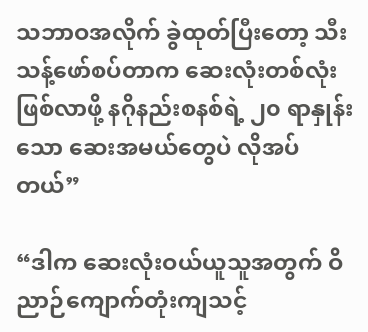သဘာဝအလိုက် ခွဲထုတ်ပြီးတော့ သီးသန့်ဖော်စပ်တာက ဆေးလုံးတစ်လုံးဖြစ်လာဖို့ နဂိုနည်းစနစ်ရဲ့ ၂၀ ရာနှုန်းသော ဆေးအမယ်တွေပဲ လိုအပ်တယ်”

“ဒါက ဆေးလုံးဝယ်ယူသူအတွက် ဝိညာဉ်ကျောက်တုံးကျသင့်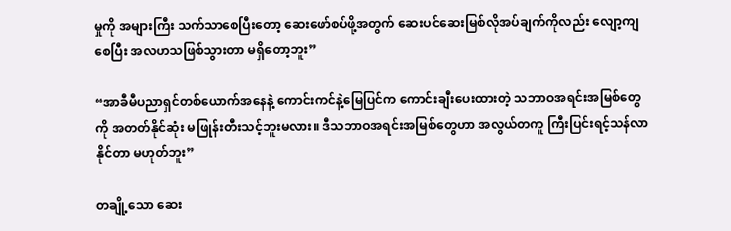မှုကို အများကြီး သက်သာစေပြီးတော့ ဆေးဖော်စပ်ဖို့အတွက် ဆေးပင်ဆေးမြစ်လိုအပ်ချက်ကိုလည်း လျော့ကျစေပြီး အလဟသဖြစ်သွားတာ မရှိတော့ဘူး”

“အာခီမီပညာရှင်တစ်ယောက်အနေနဲ့ ကောင်းကင်နဲ့မြေပြင်က ကောင်းချီးပေးထားတဲ့ သဘာဝအရင်းအမြစ်တွေကို အတတ်နိုင်ဆုံး မဖြုန်းတီးသင့်ဘူးမလား။ ဒီသဘာဝအရင်းအမြစ်တွေဟာ အလွယ်တကူ ကြီးပြင်းရင့်သန်လာနိုင်တာ မဟုတ်ဘူး”

တချို့သော ဆေး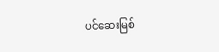ပင်ဆေးမြစ်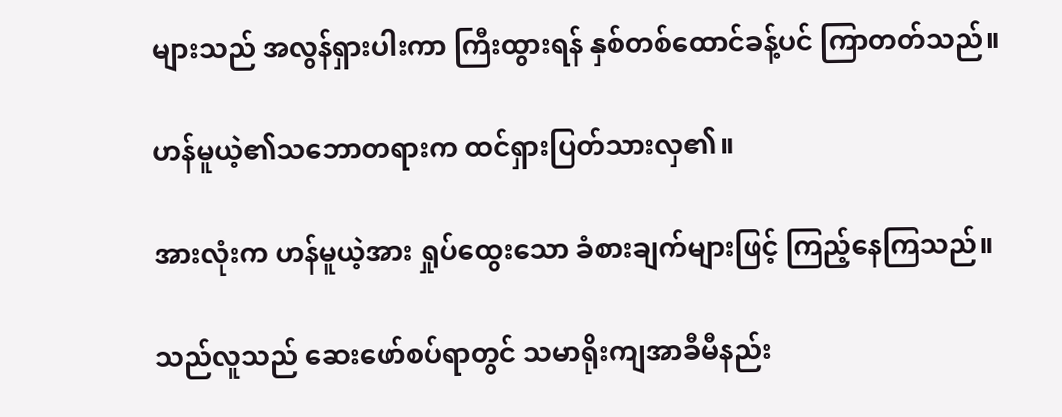များသည် အလွန်ရှားပါးကာ ကြီးထွားရန် နှစ်တစ်ထောင်ခန့်ပင် ကြာတတ်သည်။

ဟန်မူယဲ့၏သဘောတရားက ထင်ရှားပြတ်သားလှ၏။

အားလုံးက ဟန်မူယဲ့အား ရှုပ်ထွေးသော ခံစားချက်များဖြင့် ကြည့်နေကြသည်။

သည်လူသည် ဆေးဖော်စပ်ရာတွင် သမာရိုးကျအာခီမီနည်း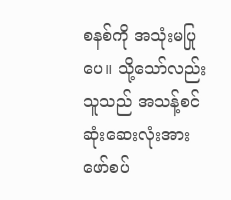စနစ်ကို အသုံးမပြုပေ။ သို့သော်လည်း သူသည် အသန့်စင်ဆုံးဆေးလုံးအား ဖော်စပ်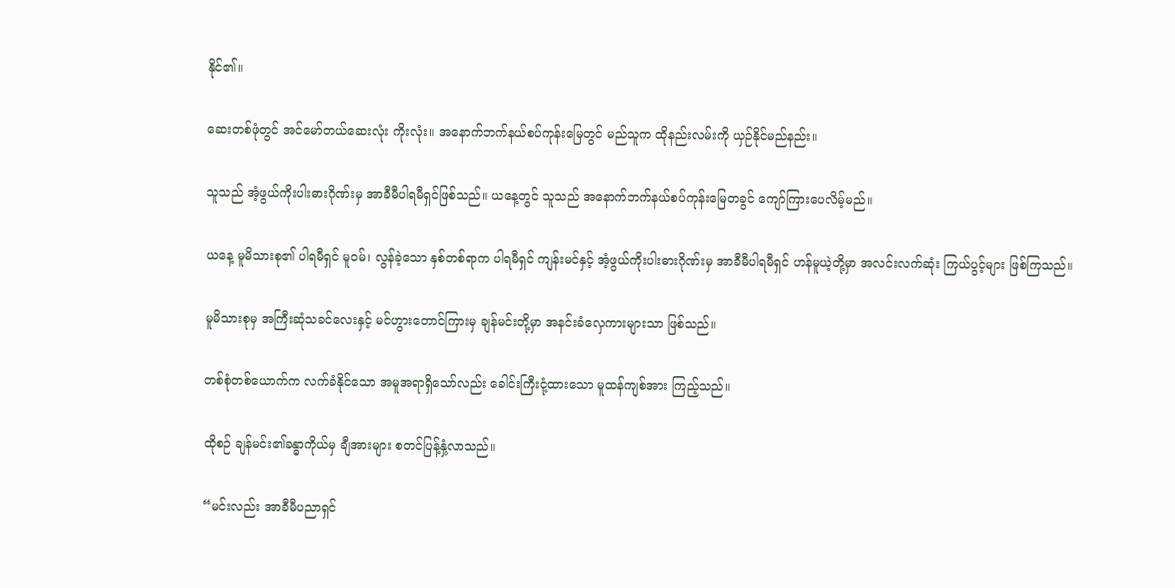နိုင်၏။

ဆေးတစ်ဖုံတွင် အင်မော်တယ်ဆေးလုံး ကိုးလုံး။ အနောက်ဘက်နယ်စပ်ကုန်းမြေတွင် မည်သူက ထိုနည်းလမ်းကို ယှဉ်နိုင်မည်နည်း။

သူသည် အံ့ဖွယ်ကိုးပါးဓားဂိုဏ်းမှ အာခီမီပါရမီရှင်ဖြစ်သည်။ ယနေ့တွင် သူသည် အနောက်ဘက်နယ်စပ်ကုန်းမြေတခွင် ကျော်ကြားပေလိမ့်မည်။

ယနေ့ မူမိသားစု၏ ပါရမီရှင် မူဝမ်၊ လွန်ခဲ့သော နှစ်တစ်ရာက ပါရမီရှင် ကျန်းမင်နှင့် အံ့ဖွယ်ကိုးပါးဓားဂိုဏ်းမှ အာခီမီပါရမီရှင် ဟန်မူယဲ့တို့မှာ အလင်းလက်ဆုံး ကြယ်ပွင့်များ ဖြစ်ကြသည်။

မူမိသားစုမှ အကြီးဆုံသခင်လေးနှင့် မင်ဟွားတောင်ကြားမှ ချန်မင်းတို့မှာ အနင်းခံလှေကားများသာ ဖြစ်သည်။

တစ်စုံတစ်ယောက်က လက်ခံနိုင်သော အမူအရာရှိသော်လည်း ခေါင်းကြီးငုံ့ထားသော မူထန်ကျစ်အား ကြည့်သည်။

ထိုစဉ် ချန်မင်း၏ခန္ဓာကိုယ်မှ ချီအားများ စတင်ပြန့်နှံ့လာသည်။

“မင်းလည်း အာခီမီပညာရှင်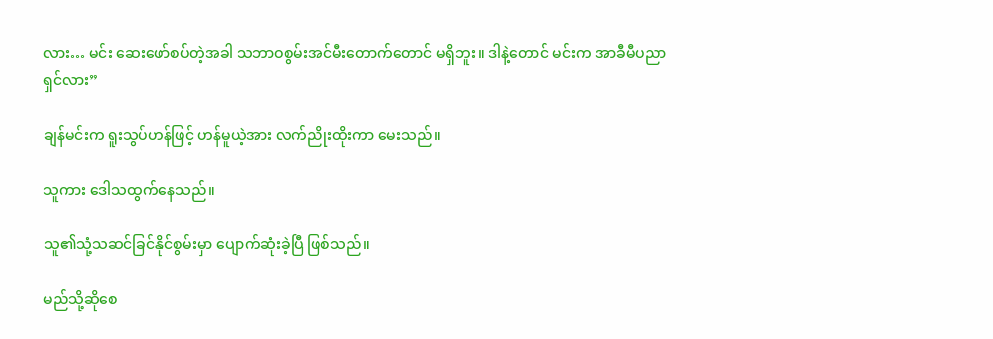လား… မင်း ဆေးဖော်စပ်တဲ့အခါ သဘာဝစွမ်းအင်မီးတောက်တောင် မရှိဘူး။ ဒါနဲ့တောင် မင်းက အာခီမီပညာရှင်လား”

ချန်မင်းက ရူးသွပ်ဟန်ဖြင့် ဟန်မူယဲ့အား လက်ညိုးထိုးကာ မေးသည်။

သူကား ဒေါသထွက်နေသည်။

သူ၏သုံ့သဆင်ခြင်နိုင်စွမ်းမှာ ပျောက်ဆုံးခဲ့ပြီ ဖြစ်သည်။

မည်သို့ဆိုစေ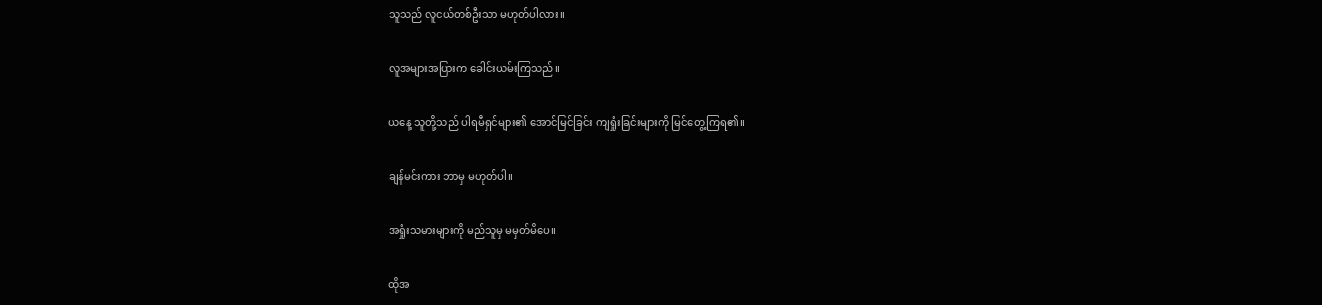သူသည် လူငယ်တစ်ဦးသာ မဟုတ်ပါလား။

လူအများအပြားက ခေါင်းယမ်းကြသည်။

ယနေ့ သူတို့သည် ပါရမီရှင်များ၏ အောင်မြင်ခြင်း ကျရှုံးခြင်းများကို မြင်တွေ့ကြရ၏။

ချန်မင်းကား ဘာမှ မဟုတ်ပါ။

အရှုံးသမားများကို မည်သူမှ မမှတ်မိပေ။

ထိုအ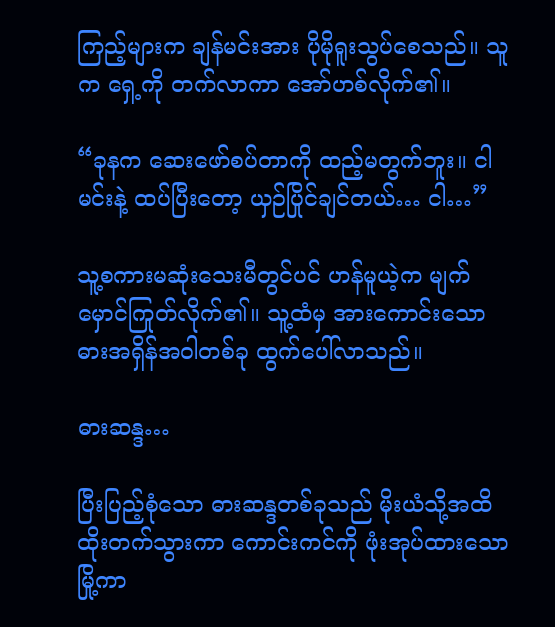ကြည့်များက ချန်မင်းအား ပိုမိုရူးသွပ်စေသည်။ သူက ရှေ့ကို တက်လာကာ အော်ဟစ်လိုက်၏။

“ခုနက ဆေးဖော်စပ်တာကို ထည့်မတွက်ဘူး။ ငါ မင်းနဲ့ ထပ်ပြီးတော့ ယှဉ်ပြိုင်ချင်တယ်… ငါ…”

သူ့စကားမဆုံးသေးမီတွင်ပင် ဟန်မူယဲ့က မျက်မှောင်ကြုတ်လိုက်၏။ သူ့ထံမှ အားကောင်းသော ဓားအရှိန်အဝါတစ်ခု ထွက်ပေါ်လာသည်။

ဓားဆန္ဒ…

ပြီးပြည့်စုံသော ဓားဆန္ဒတစ်ခုသည် မိုးယံသို့အထိ ထိုးတက်သွားကာ ကောင်းကင်ကို ဖုံးအုပ်ထားသော မြို့ကာ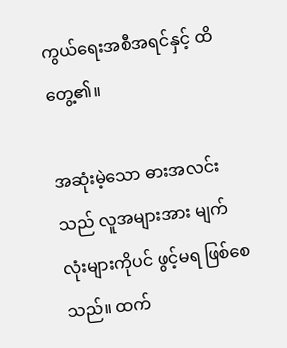ကွယ်ရေးအစီအရင်နှင့် ထိတွေ့၏။

အဆုံးမဲ့သော ဓားအလင်းသည် လူအများအား မျက်လုံးများကိုပင် ဖွင့်မရ ဖြစ်စေသည်။ ထက်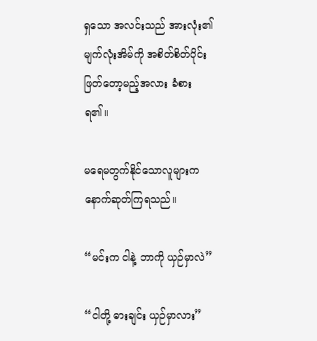ရှသော အလင်းသည် အားလုံး၏မျက်လုံးအိမ်ကို အစိတ်စိတ်ပိုင်းဖြတ်တော့မည့်အလား ခံစားရ၏။

မရေမတွက်နိုင်သောလူများက နောက်ဆုတ်ကြရသည်။

“မင်းက ငါနဲ့ ဘာကို ယှဉ်မှာလဲ”

“ငါတို့ ဓားချင်း ယှဉ်မှာလား”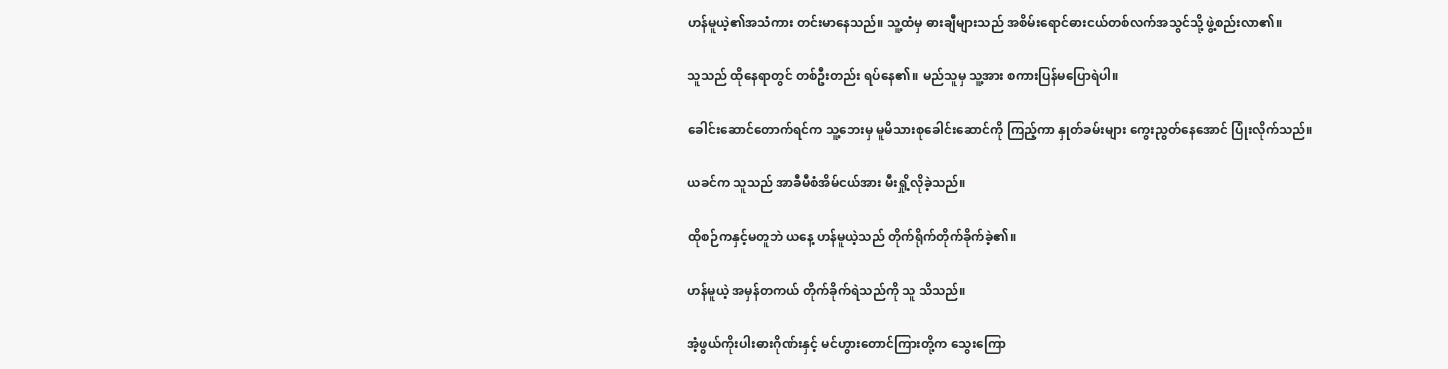ဟန်မူယဲ့၏အသံကား တင်းမာနေသည်။ သူ့ထံမှ ဓားချီများသည် အစိမ်းရောင်ဓားငယ်တစ်လက်အသွင်သို့ ဖွဲ့စည်းလာ၏။

သူသည် ထိုနေရာတွင် တစ်ဦးတည်း ရပ်နေ၏။ မည်သူမှ သူ့အား စကားပြန်မပြောရဲပါ။

ခေါင်းဆောင်တောက်ရင်က သူ့ဘေးမှ မူမိသားစုခေါင်းဆောင်ကို ကြည့်ကာ နှုတ်ခမ်းများ ကွေးညွတ်နေအောင် ပြုံးလိုက်သည်။

ယခင်က သူသည် အာခီမီစံအိမ်ငယ်အား မီးရှို့လိုခဲ့သည်။

ထိုစဉ်ကနှင့်မတူဘဲ ယနေ့ ဟန်မူယဲ့သည် တိုက်ရိုက်တိုက်ခိုက်ခဲ့၏။

ဟန်မူယဲ့ အမှန်တကယ် တိုက်ခိုက်ရဲသည်ကို သူ သိသည်။

အံ့ဖွယ်ကိုးပါးဓားဂိုဏ်းနှင့် မင်ဟွားတောင်ကြားတို့က သွေးကြော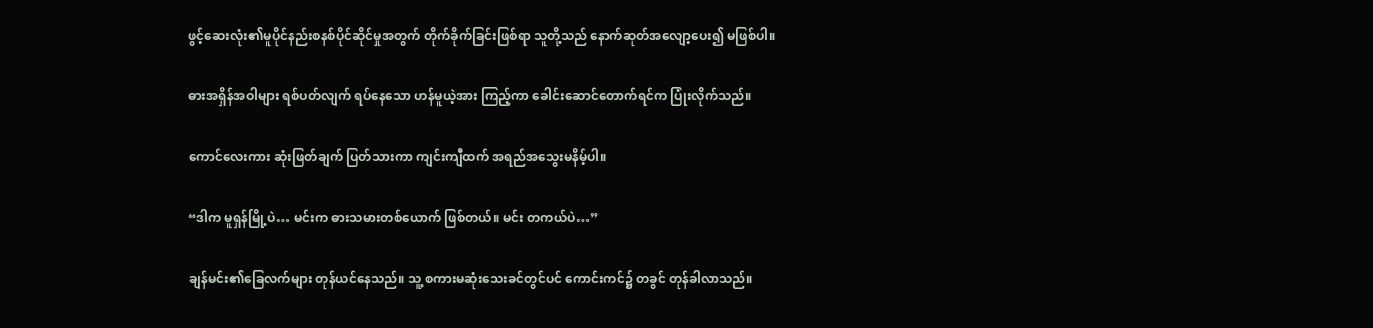ဖွင့်ဆေးလုံး၏မူပိုင်နည်းစနစ်ပိုင်ဆိုင်မှုအတွက် တိုက်ခိုက်ခြင်းဖြစ်ရာ သူတို့သည် နောက်ဆုတ်အလျော့ပေး၍ မဖြစ်ပါ။

ဓားအရှိန်အဝါများ ရစ်ပတ်လျက် ရပ်နေသော ဟန်မူယဲ့အား ကြည့်ကာ ခေါင်းဆောင်တောက်ရင်က ပြုံးလိုက်သည်။

ကောင်လေးကား ဆုံးဖြတ်ချက် ပြတ်သားကာ ကျင်းကျီထက် အရည်အသွေးမနိမ့်ပါ။

“ဒါက မူရှန်မြို့ပဲ… မင်းက ဓားသမားတစ်ယောက် ဖြစ်တယ်။ မင်း တကယ်ပဲ…”

ချန်မင်း၏ခြေလက်များ တုန်ယင်နေသည်။ သူ့ စကားမဆုံးသေးခင်တွင်ပင် ကောင်းကင်၌ တခွင် တုန်ခါလာသည်။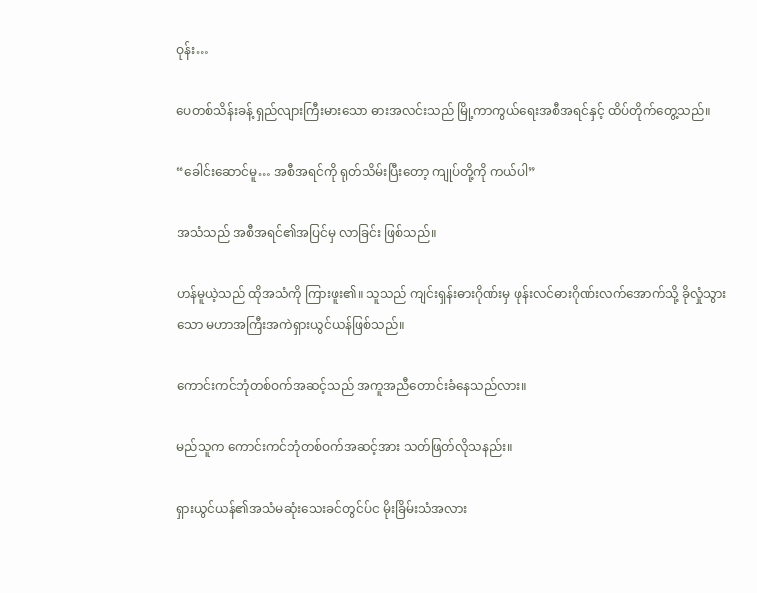ဝုန်း…

ပေတစ်သိန်းခန့် ရှည်လျားကြီးမားသော ဓားအလင်းသည် မြို့ကာကွယ်ရေးအစီအရင်နှင့် ထိပ်တိုက်တွေ့သည်။

“ခေါင်းဆောင်မူ… အစီအရင်ကို ရုတ်သိမ်းပြီးတော့ ကျုပ်တို့ကို ကယ်ပါ”

အသံသည် အစီအရင်၏အပြင်မှ လာခြင်း ဖြစ်သည်။

ဟန်မူယဲ့သည် ထိုအသံကို ကြားဖူး၏။ သူသည် ကျင်းရှန်းဓားဂိုဏ်းမှ ဖုန်းလင်ဓားဂိုဏ်းလက်အောက်သို့ ခိုလှုံသွားသော မဟာအကြီးအကဲရှားယွင်ယန်ဖြစ်သည်။

ကောင်းကင်ဘုံတစ်ဝက်အဆင့်သည် အကူအညီတောင်းခံနေသည်လား။

မည်သူက ကောင်းကင်ဘုံတစ်ဝက်အဆင့်အား သတ်ဖြတ်လိုသနည်း။

ရှားယွင်ယန်၏အသံမဆုံးသေးခင်တွင်ပ်င မိုးခြိမ်းသံအလား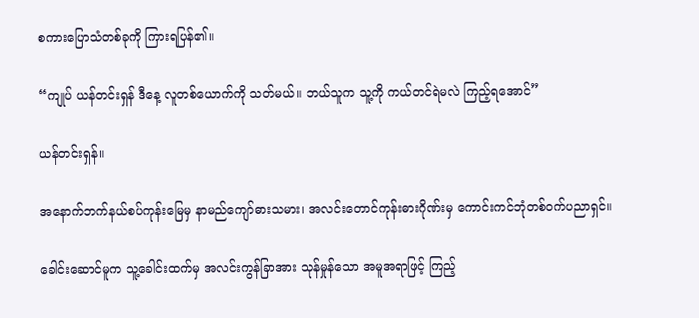စကားပြောသံတစ်ခုကို ကြားရပြန်၏။

“ကျုပ် ယန်တင်းရှန် ဒီနေ့ လူတစ်ယောက်ကို သတ်မယ်။ ဘယ်သူက သူ့ကို ကယ်တင်ရဲမလဲ ကြည့်ရအောင်”

ယန်တင်းရှန်။

အနောက်ဘက်နယ်စပ်ကုန်းမြေမှ နာမည်ကျော်ဓားသမား၊ အလင်းတောင်ကုန်းဓားဂိုဏ်းမှ ကောင်းကင်ဘုံတစ်ဝက်ပညာရှင်။

ခေါင်းဆောင်မူက သူ့ခေါင်းထက်မှ အလင်းကွန်ခြာအား သုန်မှုန်သော အမူအရာဖြင့် ကြည့်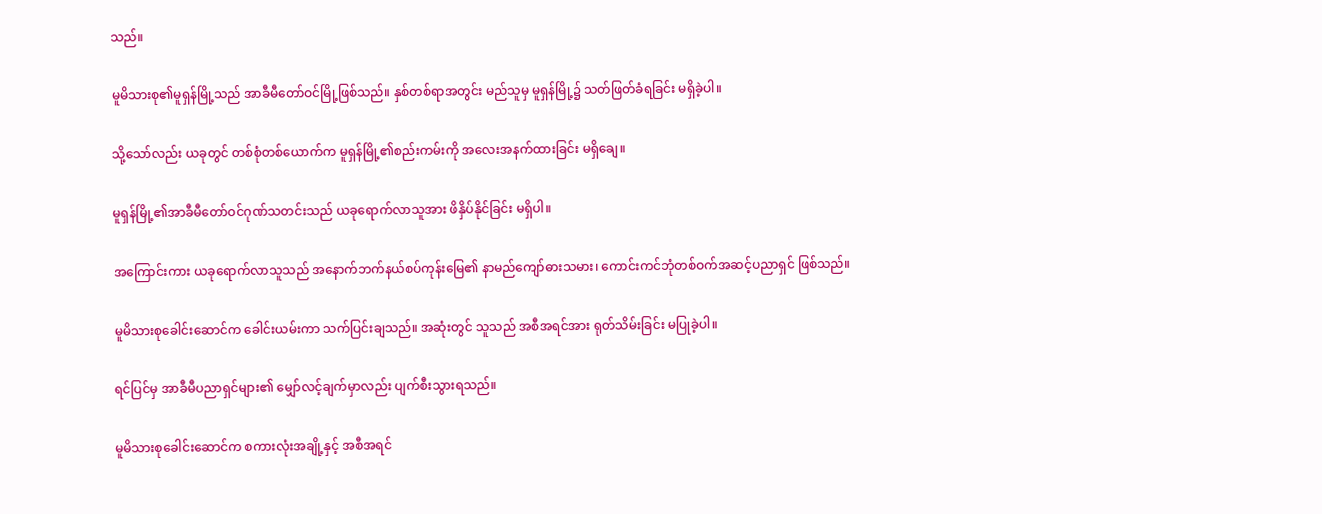သည်။

မူမိသားစု၏မူရှန်မြို့သည် အာခီမီတော်ဝင်မြို့ဖြစ်သည်။ နှစ်တစ်ရာအတွင်း မည်သူမှ မူရှန်မြို့၌ သတ်ဖြတ်ခံရခြင်း မရှိခဲ့ပါ။

သို့သော်လည်း ယခုတွင် တစ်စုံတစ်ယောက်က မူရှန်မြို့၏စည်းကမ်းကို အလေးအနက်ထားခြင်း မရှိချေ။

မူရှန်မြို့၏အာခီမီတော်ဝင်ဂုဏ်သတင်းသည် ယခုရောက်လာသူအား ဖိနှိပ်နိုင်ခြင်း မရှိပါ။

အကြောင်းကား ယခုရောက်လာသူသည် အနောက်ဘက်နယ်စပ်ကုန်းမြေ၏ နာမည်ကျော်ဓားသမား၊ ကောင်းကင်ဘုံတစ်ဝက်အဆင့်ပညာရှင် ဖြစ်သည်။

မူမိသားစုခေါင်းဆောင်က ခေါင်းယမ်းကာ သက်ပြင်းချသည်။ အဆုံးတွင် သူသည် အစီအရင်အား ရုတ်သိမ်းခြင်း မပြုခဲ့ပါ။

ရင်ပြင်မှ အာခီမီပညာရှင်များ၏ မျှော်လင့်ချက်မှာလည်း ပျက်စီးသွားရသည်။

မူမိသားစုခေါင်းဆောင်က စကားလုံးအချို့နှင့် အစီအရင်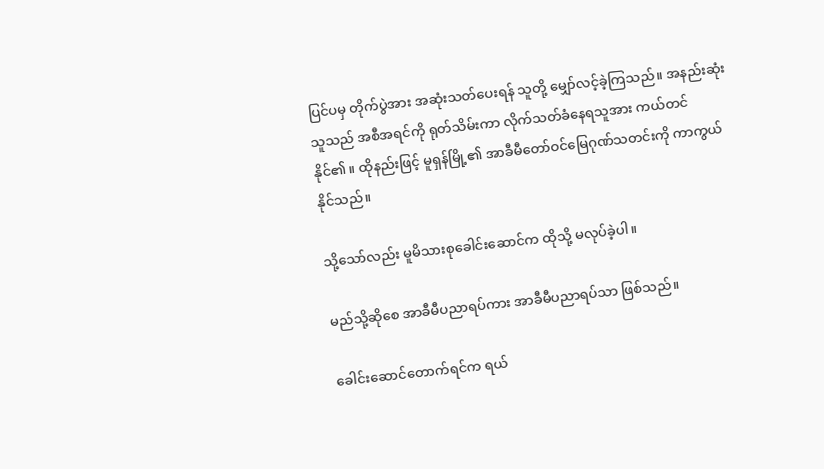ပြင်ပမှ တိုက်ပွဲအား အဆုံးသတ်ပေးရန် သူတို့ မျှော်လင့်ခဲ့ကြသည်။ အနည်းဆုံး သူသည် အစီအရင်ကို ရုတ်သိမ်းကာ လိုက်သတ်ခံနေရသူအား ကယ်တင်နိုင်၏။ ထိုနည်းဖြင့် မူရှန်မြို့၏ အာခီမီတော်ဝင်မြေဂုဏ်သတင်းကို ကာကွယ်နိုင်သည်။

သို့သော်လည်း မူမိသားစုခေါင်းဆောင်က ထိုသို့ မလုပ်ခဲ့ပါ။

မည်သို့ဆိုစေ အာခီမီပညာရပ်ကား အာခီမီပညာရပ်သာ ဖြစ်သည်။

ခေါင်းဆောင်တောက်ရင်က ရယ်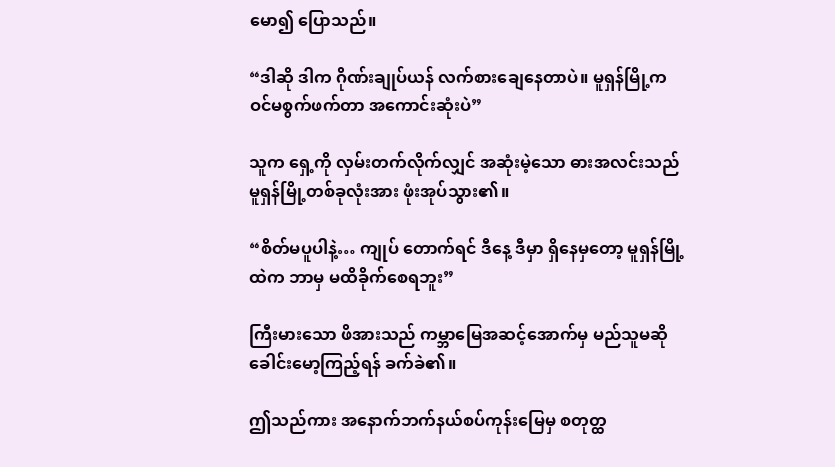မော၍ ပြောသည်။

“ဒါဆို ဒါက ဂိုဏ်းချုပ်ယန် လက်စားချေနေတာပဲ။ မူရှန်မြို့က ဝင်မစွက်ဖက်တာ အကောင်းဆုံးပဲ”

သူက ရှေ့ကို လှမ်းတက်လိုက်လျှင် အဆုံးမဲ့သော ဓားအလင်းသည် မူရှန်မြို့တစ်ခုလုံးအား ဖုံးအုပ်သွား၏။

“စိတ်မပူပါနဲ့… ကျုပ် တောက်ရင် ဒီနေ့ ဒီမှာ ရှိနေမှတော့ မူရှန်မြို့ထဲက ဘာမှ မထိခိုက်စေရဘူး”

ကြီးမားသော ဖိအားသည် ကမ္ဘာမြေအဆင့်အောက်မှ မည်သူမဆို ခေါင်းမော့ကြည့်ရန် ခက်ခဲ၏။

ဤသည်ကား အနောက်ဘက်နယ်စပ်ကုန်းမြေမှ စတုတ္ထ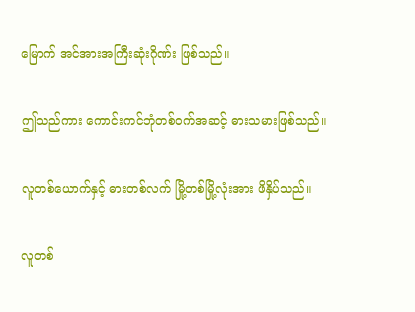မြောက် အင်အားအကြီးဆုံးဂိုဏ်း ဖြစ်သည်။

ဤသည်ကား ကောင်းကင်ဘုံတစ်ဝက်အဆင့် ဓားသမားဖြစ်သည်။

လူတစ်ယောက်နှင့် ဓားတစ်လက် မြို့တစ်မြို့လုံးအား ဖိနှိပ်သည်။

လူတစ်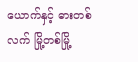ယောက်နှင့် ဓားတစ်လက် မြို့တစ်မြို့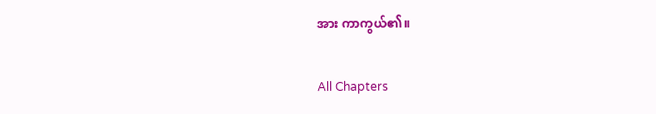အား ကာကွယ်၏။

All Chapters